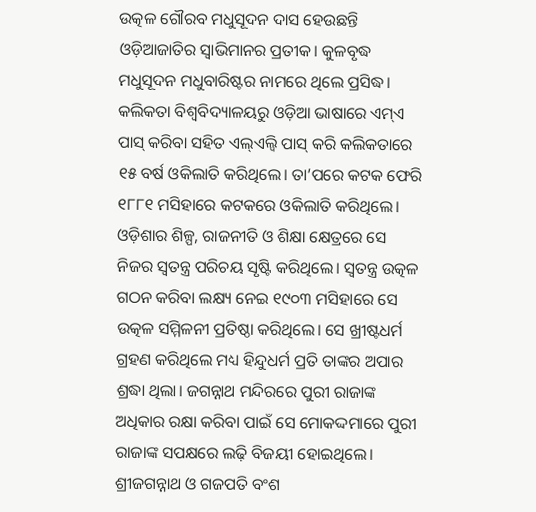ଉତ୍କଳ ଗୌରବ ମଧୁସୂଦନ ଦାସ ହେଉଛନ୍ତି ଓଡ଼ିଆଜାତିର ସ୍ବାଭିମାନର ପ୍ରତୀକ। କୁଳବୃଦ୍ଧ ମଧୁସୂଦନ ମଧୁବାରିଷ୍ଟର ନାମରେ ଥିଲେ ପ୍ରସିଦ୍ଧ। କଲିକତା ବିଶ୍ବବିଦ୍ୟାଳୟରୁ ଓଡ଼ିଆ ଭାଷାରେ ଏମ୍ଏ ପାସ୍ କରିବା ସହିତ ଏଲ୍ଏଲ୍ବି ପାସ୍ କରି କଲିକତାରେ ୧୫ ବର୍ଷ ଓକିଲାତି କରିଥିଲେ। ତା’ପରେ କଟକ ଫେରି ୧୮୮୧ ମସିହାରେ କଟକରେ ଓକିଲାତି କରିଥିଲେ। ଓଡ଼ିଶାର ଶିଳ୍ପ, ରାଜନୀତି ଓ ଶିକ୍ଷା କ୍ଷେତ୍ରରେ ସେ ନିଜର ସ୍ବତନ୍ତ୍ର ପରିଚୟ ସୃଷ୍ଟି କରିଥିଲେ। ସ୍ବତନ୍ତ୍ର ଉତ୍କଳ ଗଠନ କରିବା ଲକ୍ଷ୍ୟ ନେଇ ୧୯୦୩ ମସିହାରେ ସେ ଉତ୍କଳ ସମ୍ମିଳନୀ ପ୍ରତିଷ୍ଠା କରିଥିଲେ। ସେ ଖ୍ରୀଷ୍ଟଧର୍ମ ଗ୍ରହଣ କରିଥିଲେ ମଧ୍ୟ ହିନ୍ଦୁଧର୍ମ ପ୍ରତି ତାଙ୍କର ଅପାର ଶ୍ରଦ୍ଧା ଥିଲା। ଜଗନ୍ନାଥ ମନ୍ଦିରରେ ପୁରୀ ରାଜାଙ୍କ ଅଧିକାର ରକ୍ଷା କରିବା ପାଇଁ ସେ ମୋକଦ୍ଦମାରେ ପୁରୀ ରାଜାଙ୍କ ସପକ୍ଷରେ ଲଢ଼ି ବିଜୟୀ ହୋଇଥିଲେ। ଶ୍ରୀଜଗନ୍ନାଥ ଓ ଗଜପତି ବଂଶ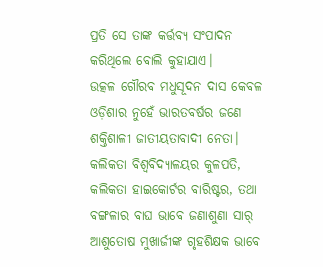ପ୍ରତି ସେ ତାଙ୍କ କର୍ତ୍ତବ୍ୟ ସଂପାଦନ କରିଥିଲେ ବୋଲି କୁହାଯାଏ।
ଉତ୍କଳ ଗୌରବ ମଧୁସୂଦନ ଦାସ କେବଳ ଓଡ଼ିଶାର ନୁହେଁ ଭାରତବର୍ଷର ଜଣେ ଶକ୍ତିଶାଳୀ ଜାତୀୟତାବାଦୀ ନେତା। କଲିକତା ବିଶ୍ବବିଦ୍ୟାଳୟର କୁଳପତି, କଲିକତା ହାଇକୋର୍ଟର ବାରିଷ୍ଟର, ତଥା ବଙ୍ଗଳାର ବାଘ ଭାବେ ଜଣାଶୁଣା ସାର୍ ଆଶୁତୋଷ ମୁଖାର୍ଜୀଙ୍କ ଗୃହଶିକ୍ଷକ ଭାବେ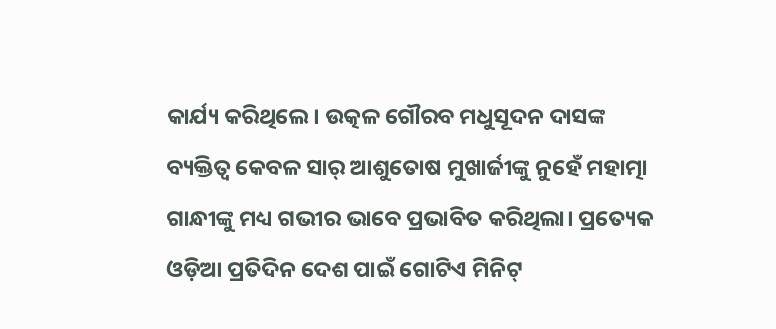କାର୍ଯ୍ୟ କରିଥିଲେ। ଉତ୍କଳ ଗୌରବ ମଧୁସୂଦନ ଦାସଙ୍କ ବ୍ୟକ୍ତିତ୍ବ କେବଳ ସାର୍ ଆଶୁତୋଷ ମୁଖାର୍ଜୀଙ୍କୁ ନୁହେଁ ମହାତ୍ମା ଗାନ୍ଧୀଙ୍କୁ ମଧ୍ୟ ଗଭୀର ଭାବେ ପ୍ରଭାବିତ କରିଥିଲା। ପ୍ରତ୍ୟେକ ଓଡ଼ିଆ ପ୍ରତିଦିନ ଦେଶ ପାଇଁ ଗୋଟିଏ ମିନିଟ୍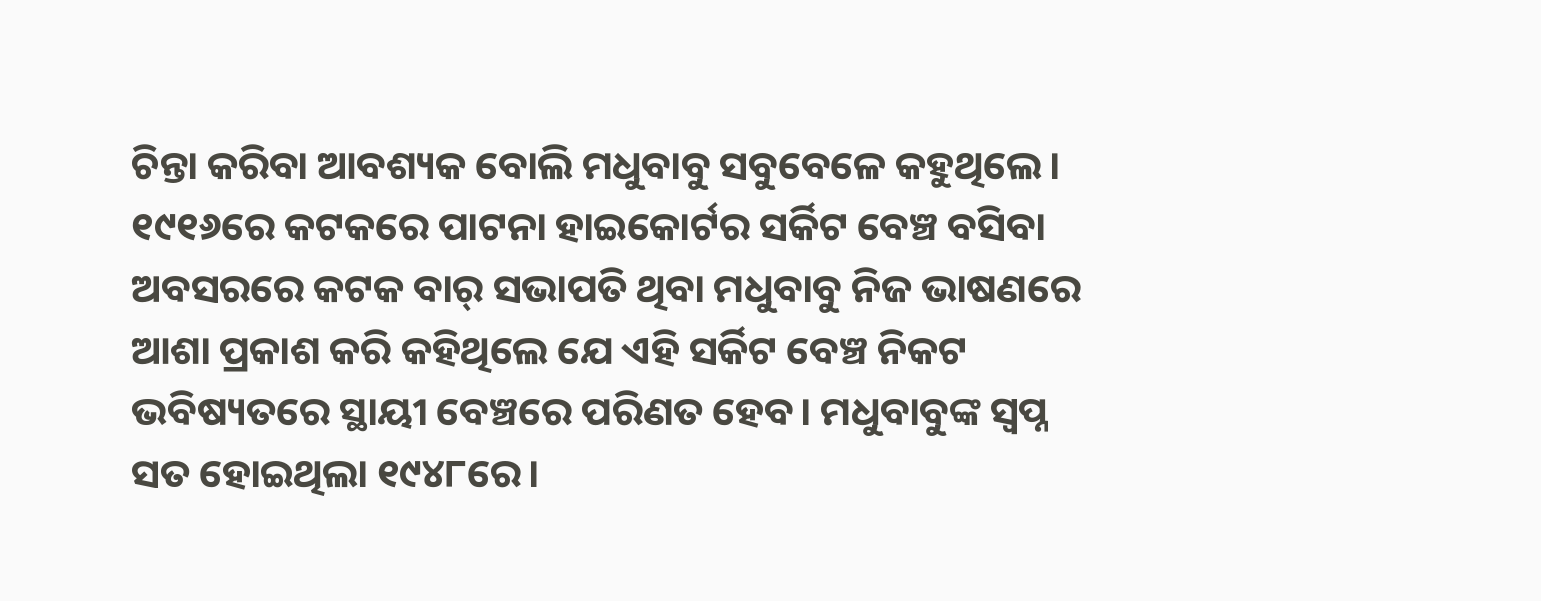ଚିନ୍ତା କରିବା ଆବଶ୍ୟକ ବୋଲି ମଧୁବାବୁ ସବୁବେଳେ କହୁଥିଲେ। ୧୯୧୬ରେ କଟକରେ ପାଟନା ହାଇକୋର୍ଟର ସର୍କିଟ ବେଞ୍ଚ ବସିବା ଅବସରରେ କଟକ ବାର୍ ସଭାପତି ଥିବା ମଧୁବାବୁ ନିଜ ଭାଷଣରେ ଆଶା ପ୍ରକାଶ କରି କହିଥିଲେ ଯେ ଏହି ସର୍କିଟ ବେଞ୍ଚ ନିକଟ ଭବିଷ୍ୟତରେ ସ୍ଥାୟୀ ବେଞ୍ଚରେ ପରିଣତ ହେବ। ମଧୁବାବୁଙ୍କ ସ୍ବପ୍ନ ସତ ହୋଇଥିଲା ୧୯୪୮ରେ।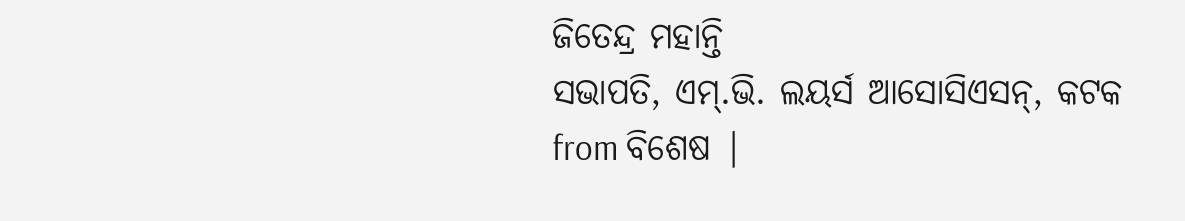ଜିତେନ୍ଦ୍ର ମହାନ୍ତି
ସଭାପତି, ଏମ୍.ଭି. ଲୟର୍ସ ଆସୋସିଏସନ୍, କଟକ
from ବିଶେଷ |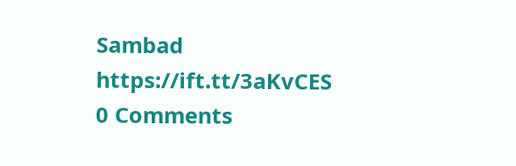Sambad https://ift.tt/3aKvCES
0 Comments